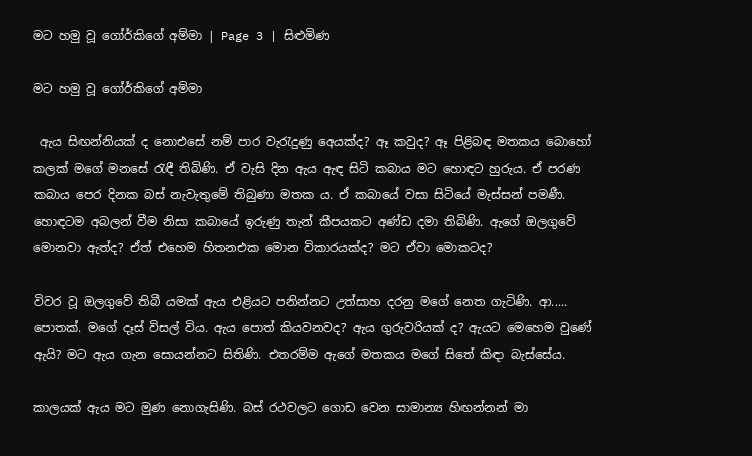මට හමු වූ ගෝර්කිගේ අම්මා | Page 3 | සිළුමිණ

මට හමු වූ ගෝර්කිගේ අම්මා

 ඇය සිඟන්නියක් ද නොඑසේ නම් පාර වැරැදුණු අ‍ෙයක්ද? ඈ කවුද? ඈ පිළිබඳ මතකය බොහෝ කලක් මගේ මනසේ රැඳී තිබිණි. ඒ වැසි දින ඇය ඇඳ සිටි කබාය මට හොඳට හුරුය. ඒ පරණ කබාය පෙර දිනක බස් නැවැතුමේ තිබුණා මතක ය. ඒ කබායේ වසා සිටියේ මැස්සන් පමණී. හොඳටම අබලන් වීම නිසා කබායේ ඉරුණු තැන් කීපයකට අණ්ඩ දමා තිබිණි. ඇගේ ඔලගුවේ මොනවා ඇත්ද? ඒත් එහෙම හිතනඑක මොන විකාරයක්ද? මට ඒවා ‍මොකටද?

විවර වූ ඔලගුවේ තිබී යමක් ඇය එළියට පනින්නට උත්සාහ දරනු මගේ නෙත ගැටිණි. ආ..... පොතක්. මගේ දෑස් විසල් විය. ඇය පොත් කියවනවද? ඇය ගුරුවරියක් ද? ඇයට මෙහෙම වුණේ ඇයි? මට ඇය ගැන සොයන්නට සිතිණි. එතරම්ම ඇගේ මතකය මගේ සිතේ කිඳා බැස්සේය.

කාලයක් ඇය මට මුණ නොගැසිණි. බස් රථවලට ගොඩ වෙන සාමාන්‍ය හිඟන්නන් මා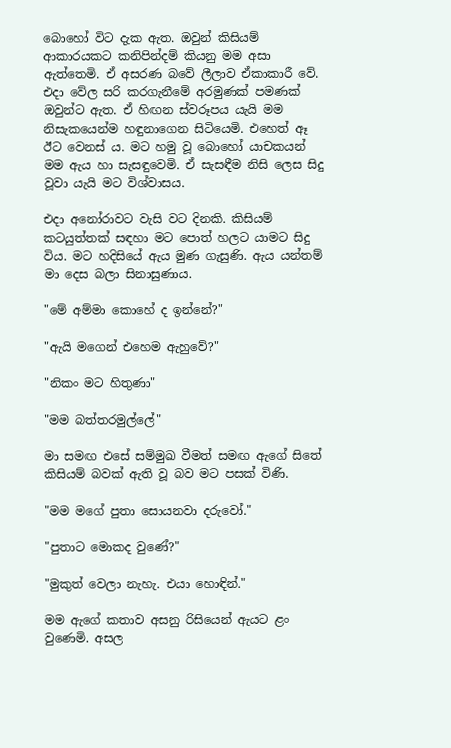බොහෝ විට දැක ඇත. ඔවුන් කිසියම් ආකාරයකට කනිපින්දම් කියනු මම අසා ඇත්තෙමි. ඒ අසරණ බවේ ලීලාව ඒකාකාරී වේ. එදා වේල සරි කරගැනීමේ අරමුණක් පමණක් ඔවුන්ට ඇත. ඒ හිඟන ස්වරූපය යැයි මම නිසැකයෙන්ම හඳුනාගෙන සිටියෙමි. එහෙත් ඈ ඊට වෙනස් ය. මට හමු වූ බොහෝ යාචකයන් මම ඇය හා සැසඳු‍වෙමි. ඒ සැසඳීම නිසි ලෙස සිදු වූවා යැයි මට විශ්වාසය.

එදා අනෝරාවට වැසි වට දිනකි. කිසියම් කටයුත්තක් සඳහා මට පොත් හලට යාමට සිදු විය. මට හදිසියේ ඇය මුණ ගැසුණි. ඇය යන්තම් මා දෙස බලා සිනාසුණාය.

"මේ අම්මා කොහේ ද ඉන්නේ?"

"ඇයි මගෙන් එහෙම ඇහුවේ?"

"නිකං මට හිතුණා"

"මම බත්තරමුල්ලේ"

මා සමඟ එසේ සම්මුඛ වීමත් සමඟ ඇගේ සිතේ කිසියම් බවක් ඇති වූ බව මට පසක් විණි.

"මම මගේ පුතා සොයනවා දරුවෝ."

"පුතාට මොකද වුණේ?"

"මුකුත් වෙලා නැහැ. එයා හොඳින්."

මම ඇගේ කතාව අසනු රිසියෙන් ඇයට ළං වුණෙමි. අසල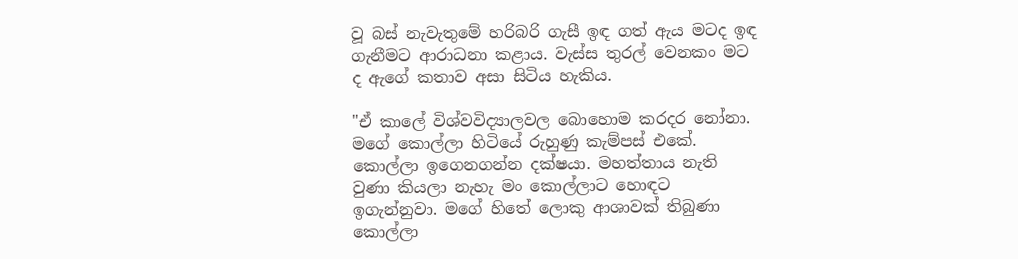වූ බස් නැවැතුමේ හරිබරි ගැසී ඉඳ ගත් ඇය මටද ඉඳ ගැනීමට ආරාධනා කළාය. වැස්ස තුරල් වෙනකං මට ද ඇගේ කතාව අසා සිටිය හැකිය.

"ඒ කාලේ විශ්වවිද්‍යාලවල බොහොම කරදර නෝනා. මගේ කොල්ලා හිටියේ රුහුණු කැම්පස් එකේ. කොල්ලා ඉගෙනගන්න දක්ෂයා. මහත්තාය නැති වුණා කියලා නැහැ මං කොල්ලාට හොඳට ඉගැන්නුවා. මගේ හිතේ ලොකු ආශාවක් තිබුණා කොල්ලා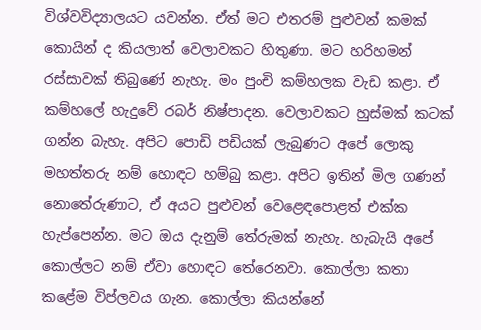විශ්වවිද්‍යාලයට යවන්න. ඒත් මට එතරම් පුළුවන් කමක් කොයින් ද කියලාත් වෙලාවකට හිතුණා. මට හරිහමන් රස්සාවක් තිබුණේ නැහැ. මං පුංචි කම්හලක වැඩ කළා. ඒ කම්හලේ හැදුවේ රබර් නිෂ්පාදන. වෙලාවකට හුස්මක් කටක් ගන්න බැහැ. අපිට පොඩි පඩියක් ලැබුණට අපේ ලොකු මහත්තරු නම් හොඳට හම්බු කළා. අපිට ඉතින් මිල ගණන් නොතේරුණාට, ඒ අයට ‍පුළුවන් වෙළෙඳපොළත් එක්ක හැප්පෙන්න. මට ඔය දැනුම් තේරුමක් නැහැ. හැබැයි අපේ කොල්ලට නම් ඒවා හොඳට තේරෙනවා. කොල්ලා කතා කළේම විප්ලවය ගැන. කොල්ලා කියන්නේ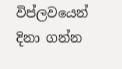විප්ලවයෙන් දිනා ගන්න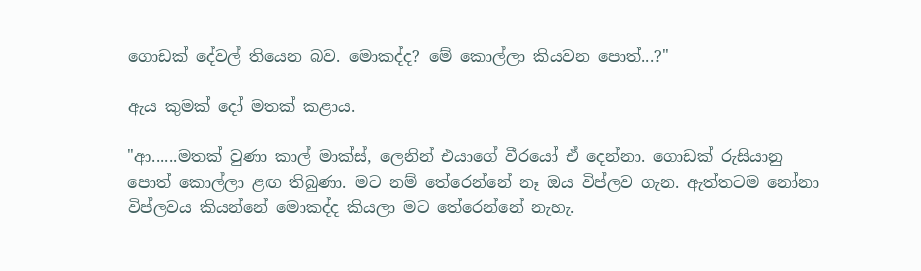ගොඩක් දේවල් තියෙන බව. මොකද්ද? මේ කොල්ලා කියවන පොත්...?"

ඇය කුමක් දෝ මතක් කළාය.

"ආ......මතක් වුණා කාල් මාක්ස්, ලෙනින් එයාගේ වීරයෝ ඒ දෙන්නා. ගොඩක් රුසියානු පොත් කොල්ලා ළඟ තිබුණා. මට නම් තේරෙන්නේ නෑ ඔය විප්ලව ගැන. ඇත්තටම නෝනා විප්ලවය කියන්නේ මොකද්ද කියලා මට තේරෙන්නේ නැහැ.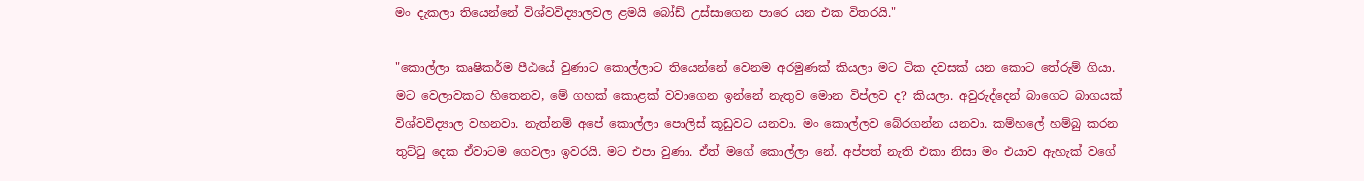මං දැකලා තියෙන්නේ විශ්වවිද්‍යාලවල ළමයි බෝඩ් උස්සාගෙන පාරෙ යන එක විතරයි."

"කොල්ලා කෘෂිකර්ම පීඨයේ වුණාට කොල්ලාට තියෙන්නේ වෙනම අරමුණක් කියලා මට ටික දවසක් යන කොට තේරුම් ගියා. මට වෙලාවකට හිතෙනව, මේ ගහක් කොළක් වවාගෙන ඉන්නේ නැතුව මොන විප්ලව ද? කියලා. අවුරුද්දෙන් බාගෙට බාගයක් විශ්වවිද්‍යාල වහනවා. නැත්නම් අපේ කොල්ලා පොලිස් කූඩුවට යනවා. මං කොල්ලව බේරගන්න යනවා. කම්හලේ හම්බු කරන තුට්ටු දෙක ඒවාටම ගෙවලා ඉවරයි. මට එපා වුණා. ඒත් මගේ කොල්ලා නේ. අප්පත් නැති එකා නිසා මං එයාව ඇහැක් වගේ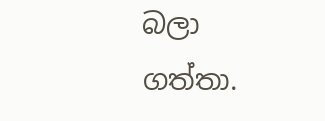බලා ගත්තා.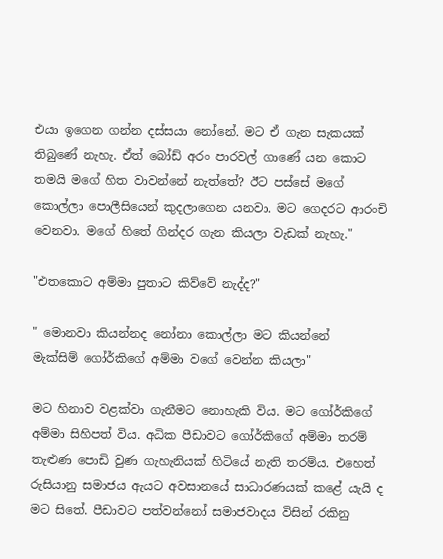එයා ඉගෙන ගන්න දස්සයා නෝනේ. මට ඒ ගැන සැකයක් තිබුණේ නැහැ. ඒත් බෝඩ් අරං පාරවල් ගාණේ යන කොට තමයි මගේ හිත වාවන්නේ නැත්තේ? ඊට පස්සේ මගේ කොල්ලා පොලීසියෙන් කුදලාගෙන යනවා. මට ගෙදරට ආරංචි වෙනවා. මගේ හිතේ ගින්දර ගැන කියලා වැඩක් නැහැ."

"එතකොට අම්මා පුතාට කිව්වේ නැද්ද?"

" මොනවා කියන්නද නෝනා කොල්ලා මට කියන්නේ මැක්සිම් ‍ගෝර්කිගේ අම්මා වගේ වෙන්න කියලා"

මට හිනාව වළක්වා ගැනීමට නොහැකි විය. මට ගෝර්කිගේ අම්මා සිහිපත් විය. අධික පීඩාවට ගෝර්කිගේ අම්මා තරම් තැළුණ පොඩි වුණ ගැහැනියක් හිටියේ නැති තරම්ය. එහෙත් රුසියානු සමාජය ඇයට අවසානයේ සාධාරණයක් කළේ යැයි ද මට සිතේ. පීඩාවට පත්වන්නෝ සමාජවාදය විසින් රකිනු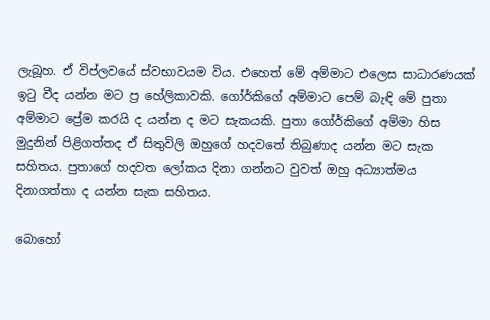ලැබූහ. ඒ විප්ලවයේ ස්වභාවයම විය. එහෙත් මේ අම්මාට එලෙස සාධාරණයක් ඉටු වීද යන්න මට ප්‍ර හේලිකාවකි. ගෝර්කිගේ අම්මාට පෙම් බැඳි මේ පුතා අම්මාට ප්‍රේම කරයි ද යන්න ද මට සැකයකි. පුතා ගෝර්කිගේ අම්මා හිස මුදුනින් පිළිගත්තද ඒ සිතුවිලි ඔහුගේ හදවතේ තිබුණාද යන්න මට සැක සහිතය. පුතාගේ හදවත ලෝකය දිනා ගන්නට වුවත් ඔහු අධ්‍යාත්මය දිනාගත්තා ද යන්න සැක සහිතය.

බොහෝ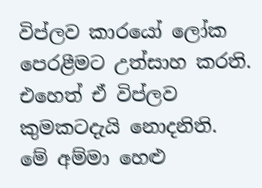විප්ලව කාරයෝ ලෝක පෙරළීමට උත්සාහ කරති. එහෙත් ඒ විප්ලව කුමකටදැයි නොදනිති. මේ අම්මා හෙළු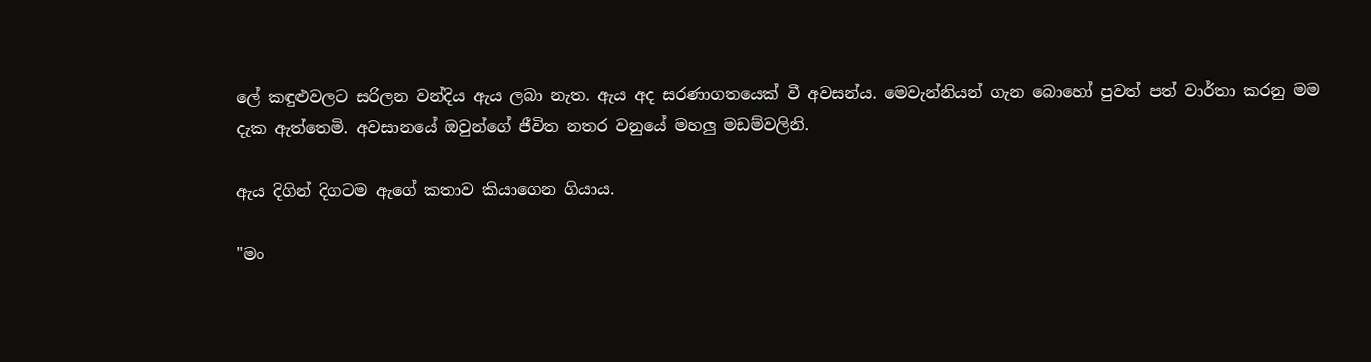ලේ කඳුළුවලට සරිලන වන්දිය ඇය ලබා නැත. ඇය අද සරණාගතයෙක් වී අවසන්ය. මෙවැන්නියන් ගැන බොහෝ පුවත් පත් වාර්තා කරනු මම දැක ඇත්තෙමි. අවසානයේ ඔවුන්ගේ ජීවිත නතර වනුයේ මහලු මඩම්වලිනි.

ඇය දිගින් දිගටම ඇගේ කතාව කියාගෙන ගියාය.

"මං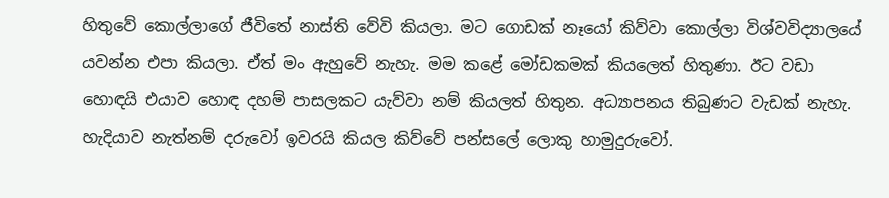හිතුවේ කොල්ලාගේ ජීවිතේ නාස්ති වේවි කියලා. මට ගොඩක් නෑයෝ කිව්වා කොල්ලා විශ්වවිද්‍යාලයේ යවන්න එපා කියලා. ඒත් මං ඇහුවේ නැහැ. මම කළේ මෝඩකමක් කියලෙත් හිතුණා. ඊට වඩා හොඳයි එයාව හොඳ දහම් පාසලකට යැව්වා නම් කියලත් හිතුන. අධ්‍යාපනය තිබුණට වැඩක් නැහැ. හැදියාව නැත්නම් දරුවෝ ඉවරයි කියල කිව්වේ පන්සලේ ලොකු හාමුදුරුවෝ.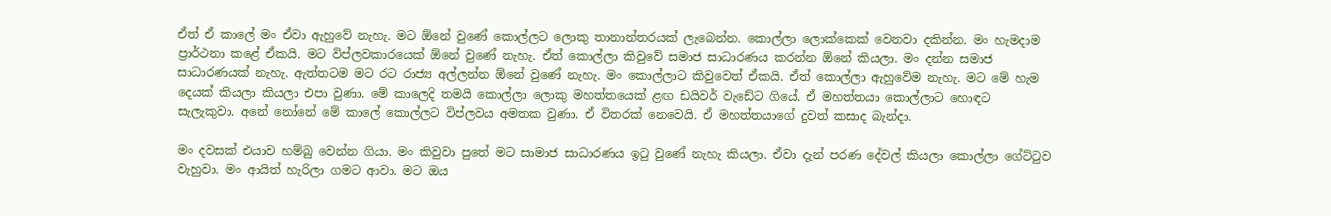ඒත් ඒ කාලේ මං ඒවා ඇහුවේ නැහැ. මට ඕනේ වුණේ කොල්ලට ලොකු තානාන්තරයක් ලැබෙන්න. කොල්ලා ලොක්කෙක් වෙනවා දකින්න. මං හැමදාම ප්‍රාර්ථනා කළේ ඒකයි. මට විප්ලවකාරයෙක් ඕනේ වුණේ නැහැ. ඒත් කොල්ලා කිවුවේ සමාජ සාධාරණය කරන්න ඕනේ කියලා. මං දන්න සමාජ සාධාරණයක් නැහැ. ඇත්තටම මට රට රාජ්‍ය අල්ලන්න ඕනේ වුණේ නැහැ. මං කොල්ලාට කිවුවෙත් ඒකයි. ඒත් කොල්ලා ඇහුවේම නැහැ. මට මේ හැම දෙයක් කියලා කියලා එපා වුණා. මේ කාලෙදි තමයි කොල්ලා ලොකු මහත්තයෙක් ළඟ ඩයිවර් වැඩේට ගියේ. ඒ මහත්තයා කොල්ලාට හොඳට සැලැකුවා. අනේ නෝනේ මේ කාලේ කොල්ලට විප්ලවය අමතක වුණා. ඒ විතරක් නෙවෙයි. ඒ මහත්තයාගේ දුවත් කසාද බැන්දා.

මං දවසක් එයාව හම්බු වෙන්න ගියා. මං කිවුවා පුතේ මට සාමාජ සාධාරණය ඉටු වුණේ නැහැ කියලා. ඒවා දැන් පරණ දේවල් කියලා කොල්ලා ගේට්ටුව වැහුවා. මං ආයිත් හැරිලා ගමට ආවා. මට ඔය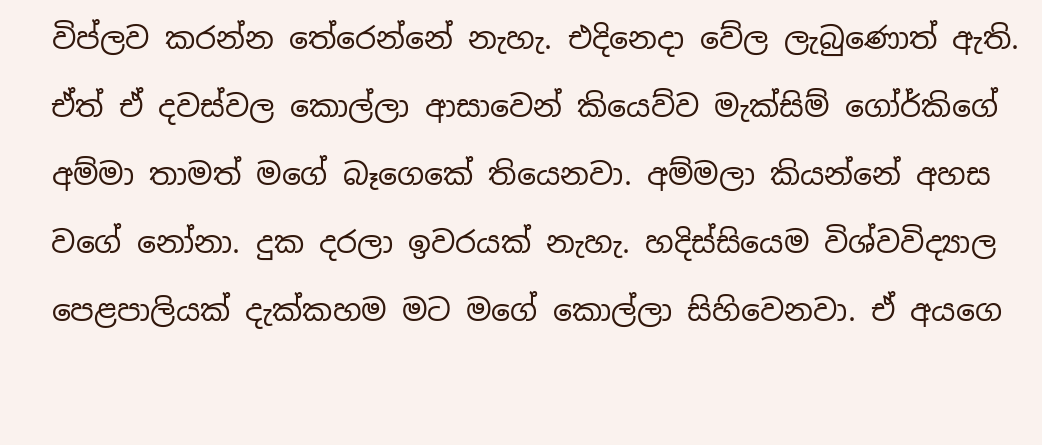විප්ලව කරන්න තේරෙන්නේ නැහැ. එදිනෙදා වේල ලැබුණොත් ඇති. ඒත් ඒ දවස්වල කොල්ලා ආසාවෙන් කියෙව්ව මැක්සිම් ගෝර්කිගේ අම්මා තාමත් මගේ බෑගෙකේ තියෙනවා. අම්මලා කියන්නේ අහස වගේ නෝනා. දුක දරලා ඉවරයක් නැහැ. හදිස්සියෙම විශ්වවිද්‍යාල පෙළපාලියක් දැක්කහම මට මගේ කොල්ලා සිහිවෙනවා. ඒ අයගෙ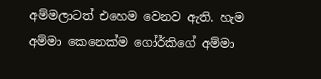අම්මලාටත් එහෙම වෙනව ඇති. හැම අම්මා කෙනෙක්ම ගෝර්කිගේ අම්මා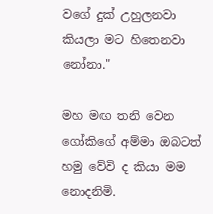වගේ දුක් උහුලනවා කියලා මට හිතෙනවා නෝනා."

මහ මඟ තනි වෙන ගෝකිගේ අම්මා ඔබටත් හමු වේවි ද කියා මම නොදනිමි.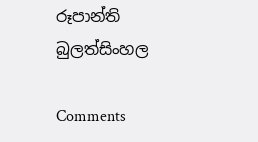රූපාන්ති බුලත්සිංහල

Comments